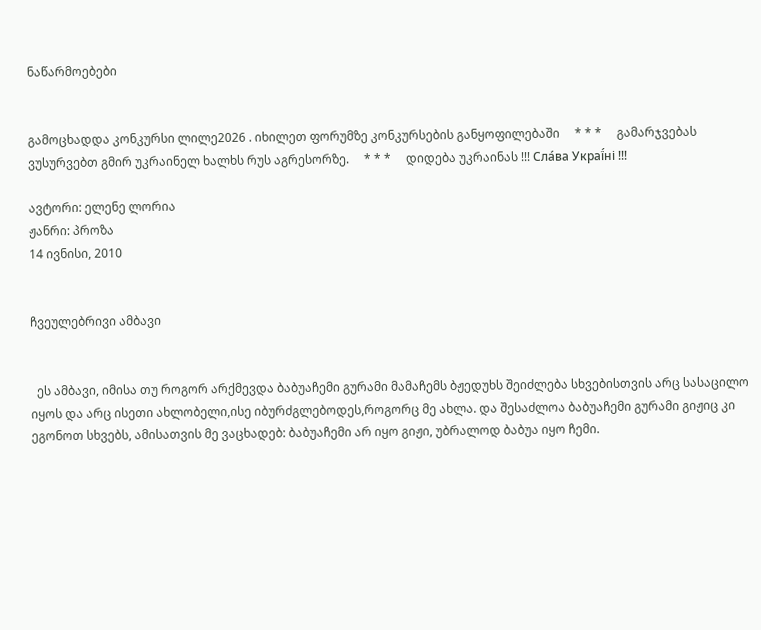ნაწარმოებები


გამოცხადდა კონკურსი ლილე2026 . იხილეთ ფორუმზე კონკურსების განყოფილებაში     * * *     გამარჯვებას ვუსურვებთ გმირ უკრაინელ ხალხს რუს აგრესორზე.     * * *     დიდება უკრაინას !!! Сла́ва Украї́ні !!!

ავტორი: ელენე ლორია
ჟანრი: პროზა
14 ივნისი, 2010


ჩვეულებრივი ამბავი


  ეს ამბავი, იმისა თუ როგორ არქმევდა ბაბუაჩემი გურამი მამაჩემს ბჟედუხს შეიძლება სხვებისთვის არც სასაცილო იყოს და არც ისეთი ახლობელი,ისე იბურძგლებოდეს,როგორც მე ახლა. და შესაძლოა ბაბუაჩემი გურამი გიჟიც კი ეგონოთ სხვებს, ამისათვის მე ვაცხადებ: ბაბუაჩემი არ იყო გიჟი, უბრალოდ ბაბუა იყო ჩემი.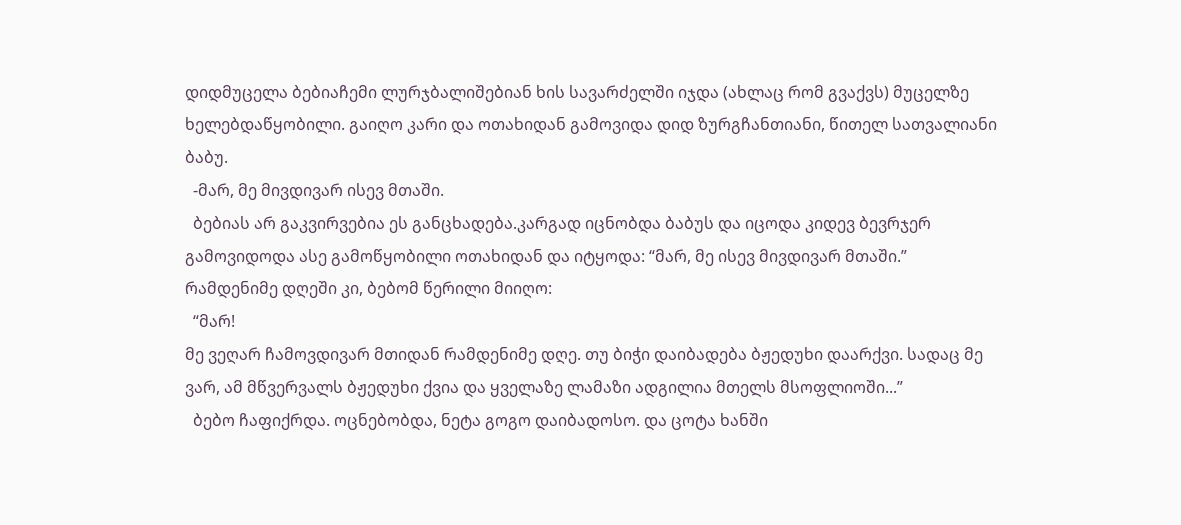დიდმუცელა ბებიაჩემი ლურჯბალიშებიან ხის სავარძელში იჯდა (ახლაც რომ გვაქვს) მუცელზე ხელებდაწყობილი. გაიღო კარი და ოთახიდან გამოვიდა დიდ ზურგჩანთიანი, წითელ სათვალიანი ბაბუ.
  -მარ, მე მივდივარ ისევ მთაში.
  ბებიას არ გაკვირვებია ეს განცხადება.კარგად იცნობდა ბაბუს და იცოდა კიდევ ბევრჯერ გამოვიდოდა ასე გამოწყობილი ოთახიდან და იტყოდა: “მარ, მე ისევ მივდივარ მთაში.” რამდენიმე დღეში კი, ბებომ წერილი მიიღო:
  “მარ!
მე ვეღარ ჩამოვდივარ მთიდან რამდენიმე დღე. თუ ბიჭი დაიბადება ბჟედუხი დაარქვი. სადაც მე ვარ, ამ მწვერვალს ბჟედუხი ქვია და ყველაზე ლამაზი ადგილია მთელს მსოფლიოში...”
  ბებო ჩაფიქრდა. ოცნებობდა, ნეტა გოგო დაიბადოსო. და ცოტა ხანში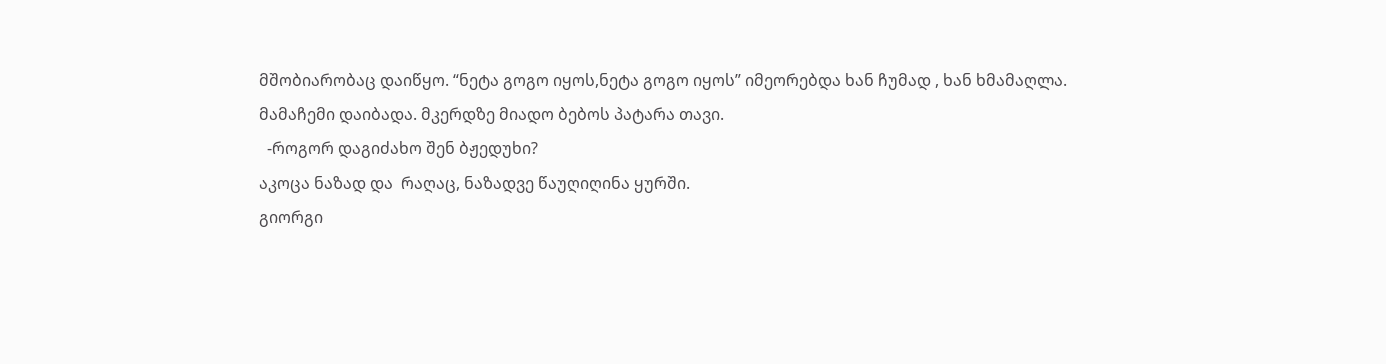მშობიარობაც დაიწყო. “ნეტა გოგო იყოს,ნეტა გოგო იყოს” იმეორებდა ხან ჩუმად , ხან ხმამაღლა. მამაჩემი დაიბადა. მკერდზე მიადო ბებოს პატარა თავი.
  -როგორ დაგიძახო შენ ბჟედუხი?
აკოცა ნაზად და  რაღაც, ნაზადვე წაუღიღინა ყურში.
გიორგი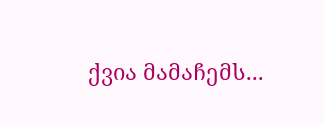ქვია მამაჩემს...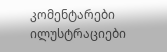კომენტარები ილუსტრაციები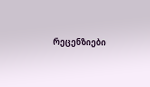რეცენზიები